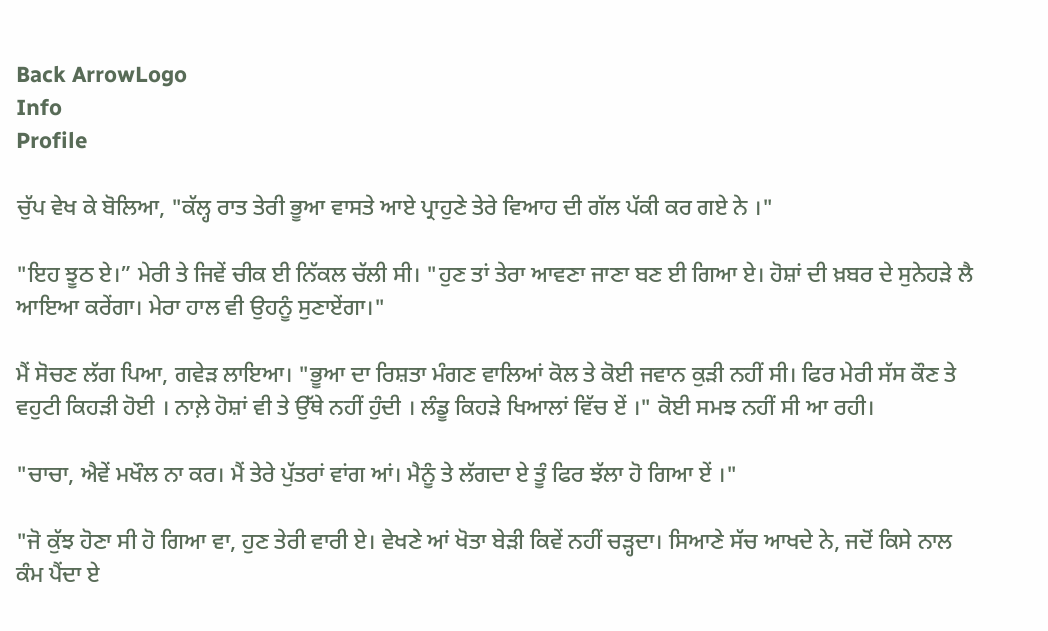Back ArrowLogo
Info
Profile

ਚੁੱਪ ਵੇਖ ਕੇ ਬੋਲਿਆ, "ਕੱਲ੍ਹ ਰਾਤ ਤੇਰੀ ਭੂਆ ਵਾਸਤੇ ਆਏ ਪ੍ਰਾਹੁਣੇ ਤੇਰੇ ਵਿਆਹ ਦੀ ਗੱਲ ਪੱਕੀ ਕਰ ਗਏ ਨੇ ।"

"ਇਹ ਝੂਠ ਏ।” ਮੇਰੀ ਤੇ ਜਿਵੇਂ ਚੀਕ ਈ ਨਿੱਕਲ ਚੱਲੀ ਸੀ। "ਹੁਣ ਤਾਂ ਤੇਰਾ ਆਵਣਾ ਜਾਣਾ ਬਣ ਈ ਗਿਆ ਏ। ਹੋਸ਼ਾਂ ਦੀ ਖ਼ਬਰ ਦੇ ਸੁਨੇਹੜੇ ਲੈ ਆਇਆ ਕਰੇਂਗਾ। ਮੇਰਾ ਹਾਲ ਵੀ ਉਹਨੂੰ ਸੁਣਾਏਂਗਾ।"

ਮੈਂ ਸੋਚਣ ਲੱਗ ਪਿਆ, ਗਵੇੜ ਲਾਇਆ। "ਭੂਆ ਦਾ ਰਿਸ਼ਤਾ ਮੰਗਣ ਵਾਲਿਆਂ ਕੋਲ ਤੇ ਕੋਈ ਜਵਾਨ ਕੁੜੀ ਨਹੀਂ ਸੀ। ਫਿਰ ਮੇਰੀ ਸੱਸ ਕੌਣ ਤੇ ਵਹੁਟੀ ਕਿਹੜੀ ਹੋਈ । ਨਾਲ਼ੇ ਹੋਸ਼ਾਂ ਵੀ ਤੇ ਉੱਥੇ ਨਹੀਂ ਹੁੰਦੀ । ਲੰਡੂ ਕਿਹੜੇ ਖਿਆਲਾਂ ਵਿੱਚ ਏਂ ।" ਕੋਈ ਸਮਝ ਨਹੀਂ ਸੀ ਆ ਰਹੀ।

"ਚਾਚਾ, ਐਵੇਂ ਮਖੌਲ ਨਾ ਕਰ। ਮੈਂ ਤੇਰੇ ਪੁੱਤਰਾਂ ਵਾਂਗ ਆਂ। ਮੈਨੂੰ ਤੇ ਲੱਗਦਾ ਏ ਤੂੰ ਫਿਰ ਝੱਲਾ ਹੋ ਗਿਆ ਏਂ ।"

"ਜੋ ਕੁੱਝ ਹੋਣਾ ਸੀ ਹੋ ਗਿਆ ਵਾ, ਹੁਣ ਤੇਰੀ ਵਾਰੀ ਏ। ਵੇਖਣੇ ਆਂ ਖੋਤਾ ਬੇੜੀ ਕਿਵੇਂ ਨਹੀਂ ਚੜ੍ਹਦਾ। ਸਿਆਣੇ ਸੱਚ ਆਖਦੇ ਨੇ, ਜਦੋਂ ਕਿਸੇ ਨਾਲ ਕੰਮ ਪੈਂਦਾ ਏ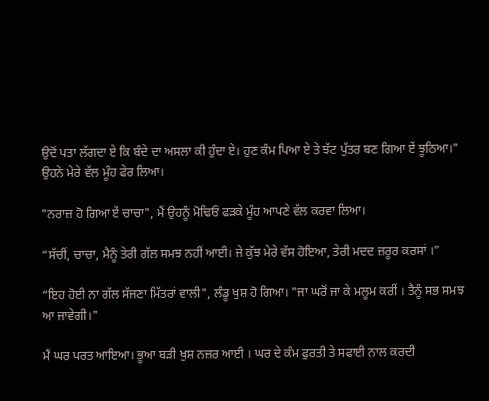ਉਦੋਂ ਪਤਾ ਲੱਗਦਾ ਏ ਕਿ ਬੰਦੇ ਦਾ ਅਸਲਾ ਕੀ ਹੁੰਦਾ ਏ। ਹੁਣ ਕੰਮ ਪਿਆ ਏ ਤੇ ਝੱਟ ਪੁੱਤਰ ਬਣ ਗਿਆ ਏਂ ਝੂਠਿਆ।" ਉਹਨੇ ਮੇਰੇ ਵੱਲ ਮੂੰਹ ਫੇਰ ਲਿਆ।

"ਨਰਾਜ਼ ਹੋ ਗਿਆ ਏਂ ਚਾਚਾ", ਮੈਂ ਉਹਨੂੰ ਮੋਢਿਓਂ ਫੜਕੇ ਮੂੰਹ ਆਪਣੇ ਵੱਲ ਕਰਵਾ ਲਿਆ।

“ਸੱਚੀਂ, ਚਾਚਾ, ਮੈਨੂੰ ਤੇਰੀ ਗੱਲ ਸਮਝ ਨਹੀਂ ਆਈ। ਜੇ ਕੁੱਝ ਮੇਰੇ ਵੱਸ ਹੋਇਆ, ਤੇਰੀ ਮਦਦ ਜ਼ਰੂਰ ਕਰਸਾਂ ।”

“ਇਹ ਹੋਈ ਨਾ ਗੱਲ ਸੱਜਣਾ ਮਿੱਤਰਾਂ ਵਾਲੀ", ਲੰਡੂ ਖੁਸ਼ ਹੋ ਗਿਆ। "ਜਾ ਘਰੋਂ ਜਾ ਕੇ ਮਲੂਮ ਕਰੀਂ । ਤੈਨੂੰ ਸਭ ਸਮਝ ਆ ਜਾਵੇਗੀ।"

ਮੈਂ ਘਰ ਪਰਤ ਆਇਆ। ਭੂਆ ਬੜੀ ਖੁਸ਼ ਨਜ਼ਰ ਆਈ । ਘਰ ਦੇ ਕੰਮ ਫੁਰਤੀ ਤੇ ਸਫਾਈ ਨਾਲ ਕਰਦੀ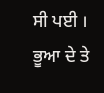ਸੀ ਪਈ । ਭੂਆ ਦੇ ਤੇ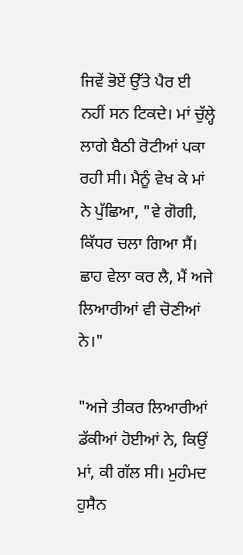ਜਿਵੇਂ ਭੋਏਂ ਉੱਤੇ ਪੈਰ ਈ ਨਹੀਂ ਸਨ ਟਿਕਦੇ। ਮਾਂ ਚੁੱਲ੍ਹੇ ਲਾਗੇ ਬੈਠੀ ਰੋਟੀਆਂ ਪਕਾ ਰਹੀ ਸੀ। ਮੈਨੂੰ ਵੇਖ ਕੇ ਮਾਂ ਨੇ ਪੁੱਛਿਆ, "ਵੇ ਗੋਗੀ, ਕਿੱਧਰ ਚਲਾ ਗਿਆ ਸੈਂ। ਛਾਹ ਵੇਲਾ ਕਰ ਲੈ, ਮੈਂ ਅਜੇ ਲਿਆਰੀਆਂ ਵੀ ਚੋਣੀਆਂ ਨੇ।"

"ਅਜੇ ਤੀਕਰ ਲਿਆਰੀਆਂ ਡੱਕੀਆਂ ਹੋਈਆਂ ਨੇ, ਕਿਉਂ ਮਾਂ, ਕੀ ਗੱਲ ਸੀ। ਮੁਹੰਮਦ ਹੁਸੈਨ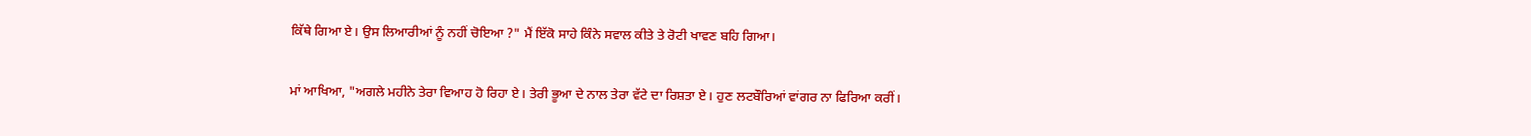ਕਿੱਥੇ ਗਿਆ ਏ। ਉਸ ਲਿਆਰੀਆਂ ਨੂੰ ਨਹੀਂ ਚੋਇਆ ?" ਮੈਂ ਇੱਕੋ ਸਾਹੇ ਕਿੰਨੇ ਸਵਾਲ ਕੀਤੇ ਤੇ ਰੋਟੀ ਖਾਵਣ ਬਹਿ ਗਿਆ।

ਮਾਂ ਆਖਿਆ, "ਅਗਲੇ ਮਹੀਨੇ ਤੇਰਾ ਵਿਆਹ ਹੋ ਰਿਹਾ ਏ। ਤੇਰੀ ਭੂਆ ਦੇ ਨਾਲ ਤੇਰਾ ਵੱਟੇ ਦਾ ਰਿਸ਼ਤਾ ਏ। ਹੁਣ ਲਟਬੌਰਿਆਂ ਵਾਂਗਰ ਨਾ ਫਿਰਿਆ ਕਰੀਂ।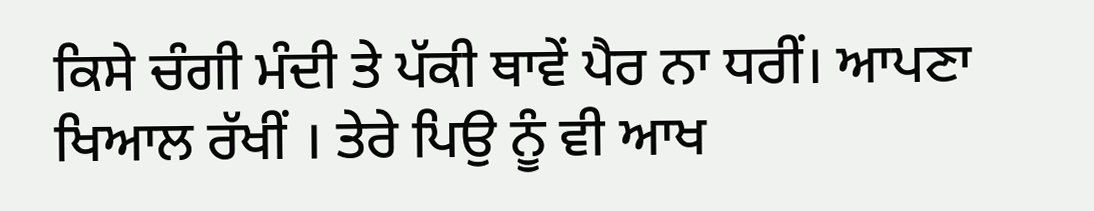ਕਿਸੇ ਚੰਗੀ ਮੰਦੀ ਤੇ ਪੱਕੀ ਥਾਵੇਂ ਪੈਰ ਨਾ ਧਰੀਂ। ਆਪਣਾ ਖਿਆਲ ਰੱਖੀਂ । ਤੇਰੇ ਪਿਉ ਨੂੰ ਵੀ ਆਖ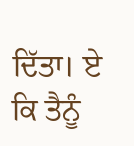ਦਿੱਤਾ। ਏ ਕਿ ਤੈਨੂੰ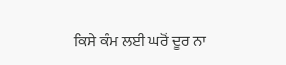ਕਿਸੇ ਕੰਮ ਲਈ ਘਰੋਂ ਦੂਰ ਨਾ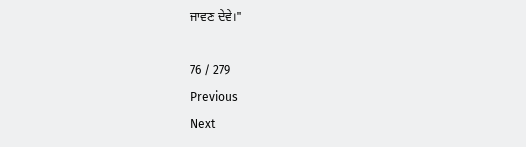ਜਾਵਣ ਦੇਵੇ।"

76 / 279
Previous
Next